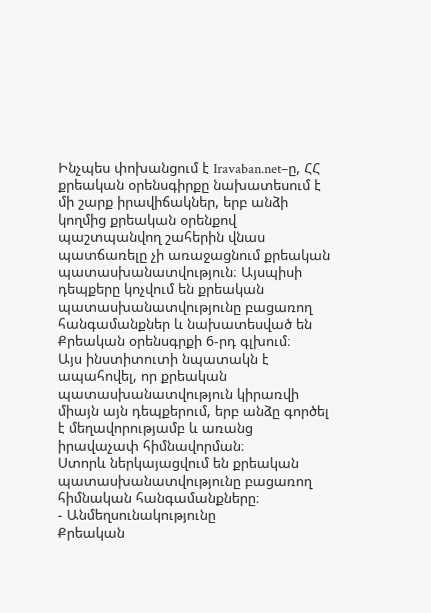Ինչպես փոխանցում է Iravaban.net–ը, ՀՀ քրեական օրենսգիրքը նախատեսում է մի շարք իրավիճակներ, երբ անձի կողմից քրեական օրենքով պաշտպանվող շահերին վնաս պատճառելը չի առաջացնում քրեական պատասխանատվություն։ Այսպիսի դեպքերը կոչվում են քրեական պատասխանատվությունը բացառող հանգամանքներ և նախատեսված են Քրեական օրենսգրքի 6-րդ գլխում։
Այս ինստիտուտի նպատակն է ապահովել, որ քրեական պատասխանատվություն կիրառվի միայն այն դեպքերում, երբ անձը գործել է մեղավորությամբ և առանց իրավաչափ հիմնավորման։
Ստորև ներկայացվում են քրեական պատասխանատվությունը բացառող հիմնական հանգամանքները։
- Անմեղսունակությունը
Քրեական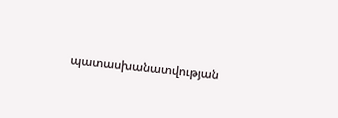պատասխանատվության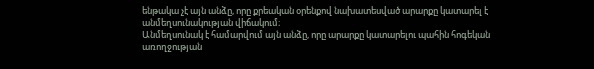ենթակա չէ այն անձը, որը քրեական օրենքով նախատեսված արարքը կատարել է անմեղսունակության վիճակում։
Անմեղսունակ է համարվում այն անձը, որը արարքը կատարելու պահին հոգեկան առողջության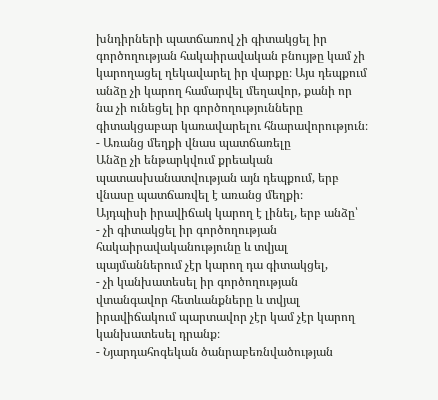խնդիրների պատճառով չի գիտակցել իր գործողության հակաիրավական բնույթը կամ չի կարողացել ղեկավարել իր վարքը։ Այս դեպքում անձը չի կարող համարվել մեղավոր, քանի որ նա չի ունեցել իր գործողությունները գիտակցաբար կառավարելու հնարավորություն։
- Առանց մեղքի վնաս պատճառելը
Անձը չի ենթարկվում քրեական պատասխանատվության այն դեպքում, երբ վնասը պատճառվել է առանց մեղքի։
Այդպիսի իրավիճակ կարող է լինել, երբ անձը՝
- չի գիտակցել իր գործողության հակաիրավականությունը և տվյալ պայմաններում չէր կարող դա գիտակցել,
- չի կանխատեսել իր գործողության վտանգավոր հետևանքները և տվյալ իրավիճակում պարտավոր չէր կամ չէր կարող կանխատեսել դրանք։
- Նյարդահոգեկան ծանրաբեռնվածության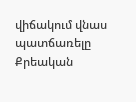վիճակում վնաս պատճառելը
Քրեական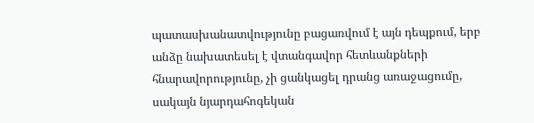պատասխանատվությունը բացառվում է այն դեպքում, երբ անձը նախատեսել է վտանգավոր հետևանքների հնարավորությունը, չի ցանկացել դրանց առաջացումը, սակայն նյարդահոգեկան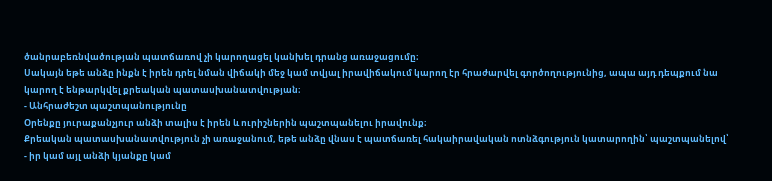ծանրաբեռնվածության պատճառով չի կարողացել կանխել դրանց առաջացումը։
Սակայն եթե անձը ինքն է իրեն դրել նման վիճակի մեջ կամ տվյալ իրավիճակում կարող էր հրաժարվել գործողությունից, ապա այդ դեպքում նա կարող է ենթարկվել քրեական պատասխանատվության։
- Անհրաժեշտ պաշտպանությունը
Օրենքը յուրաքանչյուր անձի տալիս է իրեն և ուրիշներին պաշտպանելու իրավունք։
Քրեական պատասխանատվություն չի առաջանում, եթե անձը վնաս է պատճառել հակաիրավական ոտնձգություն կատարողին՝ պաշտպանելով՝
- իր կամ այլ անձի կյանքը կամ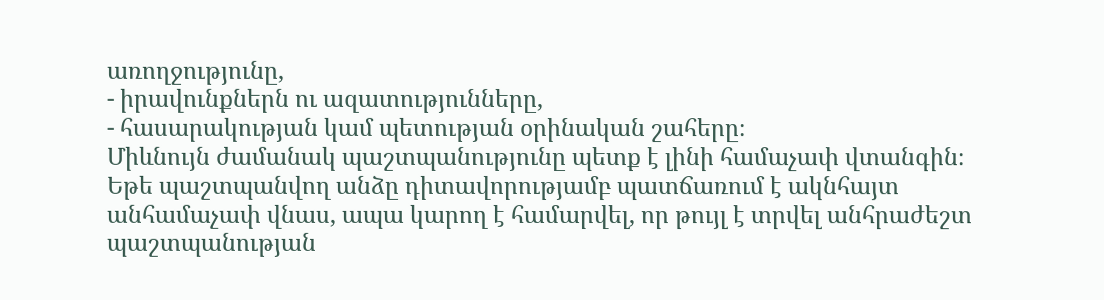առողջությունը,
- իրավունքներն ու ազատությունները,
- հասարակության կամ պետության օրինական շահերը։
Միևնույն ժամանակ պաշտպանությունը պետք է լինի համաչափ վտանգին։ Եթե պաշտպանվող անձը դիտավորությամբ պատճառում է ակնհայտ անհամաչափ վնաս, ապա կարող է համարվել, որ թույլ է տրվել անհրաժեշտ պաշտպանության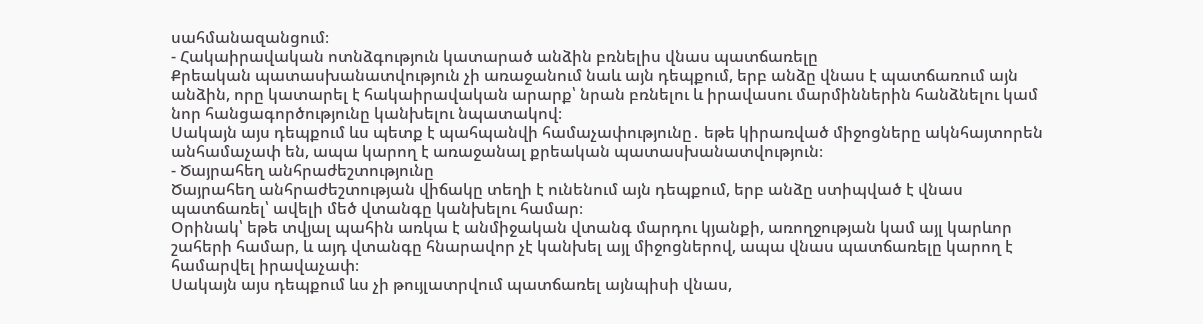սահմանազանցում։
- Հակաիրավական ոտնձգություն կատարած անձին բռնելիս վնաս պատճառելը
Քրեական պատասխանատվություն չի առաջանում նաև այն դեպքում, երբ անձը վնաս է պատճառում այն անձին, որը կատարել է հակաիրավական արարք՝ նրան բռնելու և իրավասու մարմիններին հանձնելու կամ նոր հանցագործությունը կանխելու նպատակով։
Սակայն այս դեպքում ևս պետք է պահպանվի համաչափությունը․ եթե կիրառված միջոցները ակնհայտորեն անհամաչափ են, ապա կարող է առաջանալ քրեական պատասխանատվություն։
- Ծայրահեղ անհրաժեշտությունը
Ծայրահեղ անհրաժեշտության վիճակը տեղի է ունենում այն դեպքում, երբ անձը ստիպված է վնաս պատճառել՝ ավելի մեծ վտանգը կանխելու համար։
Օրինակ՝ եթե տվյալ պահին առկա է անմիջական վտանգ մարդու կյանքի, առողջության կամ այլ կարևոր շահերի համար, և այդ վտանգը հնարավոր չէ կանխել այլ միջոցներով, ապա վնաս պատճառելը կարող է համարվել իրավաչափ։
Սակայն այս դեպքում ևս չի թույլատրվում պատճառել այնպիսի վնաս,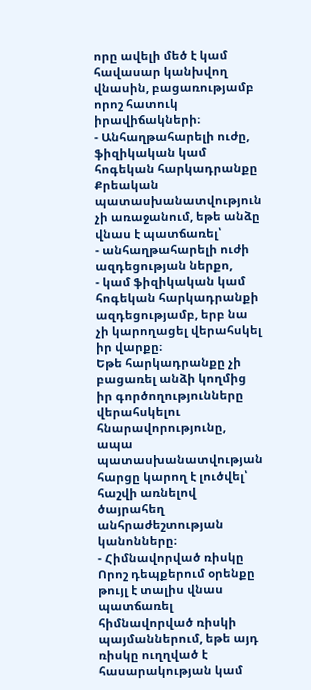որը ավելի մեծ է կամ հավասար կանխվող վնասին, բացառությամբ որոշ հատուկ իրավիճակների։
- Անհաղթահարելի ուժը, ֆիզիկական կամ հոգեկան հարկադրանքը
Քրեական պատասխանատվություն չի առաջանում, եթե անձը վնաս է պատճառել՝
- անհաղթահարելի ուժի ազդեցության ներքո,
- կամ ֆիզիկական կամ հոգեկան հարկադրանքի ազդեցությամբ, երբ նա չի կարողացել վերահսկել իր վարքը։
Եթե հարկադրանքը չի բացառել անձի կողմից իր գործողությունները վերահսկելու հնարավորությունը, ապա պատասխանատվության հարցը կարող է լուծվել՝ հաշվի առնելով ծայրահեղ անհրաժեշտության կանոնները։
- Հիմնավորված ռիսկը
Որոշ դեպքերում օրենքը թույլ է տալիս վնաս պատճառել հիմնավորված ռիսկի պայմաններում, եթե այդ ռիսկը ուղղված է հասարակության կամ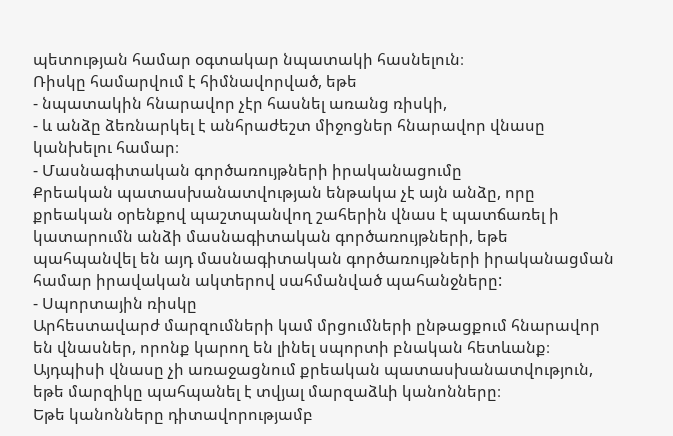պետության համար օգտակար նպատակի հասնելուն։
Ռիսկը համարվում է հիմնավորված, եթե
- նպատակին հնարավոր չէր հասնել առանց ռիսկի,
- և անձը ձեռնարկել է անհրաժեշտ միջոցներ հնարավոր վնասը կանխելու համար։
- Մասնագիտական գործառույթների իրականացումը
Քրեական պատասխանատվության ենթակա չէ այն անձը, որը քրեական օրենքով պաշտպանվող շահերին վնաս է պատճառել ի կատարումն անձի մասնագիտական գործառույթների, եթե պահպանվել են այդ մասնագիտական գործառույթների իրականացման համար իրավական ակտերով սահմանված պահանջները:
- Սպորտային ռիսկը
Արհեստավարժ մարզումների կամ մրցումների ընթացքում հնարավոր են վնասներ, որոնք կարող են լինել սպորտի բնական հետևանք։ Այդպիսի վնասը չի առաջացնում քրեական պատասխանատվություն, եթե մարզիկը պահպանել է տվյալ մարզաձևի կանոնները։
Եթե կանոնները դիտավորությամբ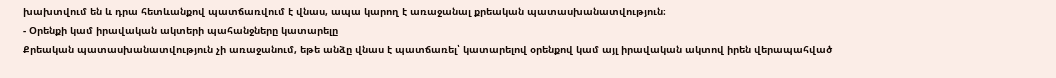խախտվում են և դրա հետևանքով պատճառվում է վնաս, ապա կարող է առաջանալ քրեական պատասխանատվություն։
- Օրենքի կամ իրավական ակտերի պահանջները կատարելը
Քրեական պատասխանատվություն չի առաջանում, եթե անձը վնաս է պատճառել՝ կատարելով օրենքով կամ այլ իրավական ակտով իրեն վերապահված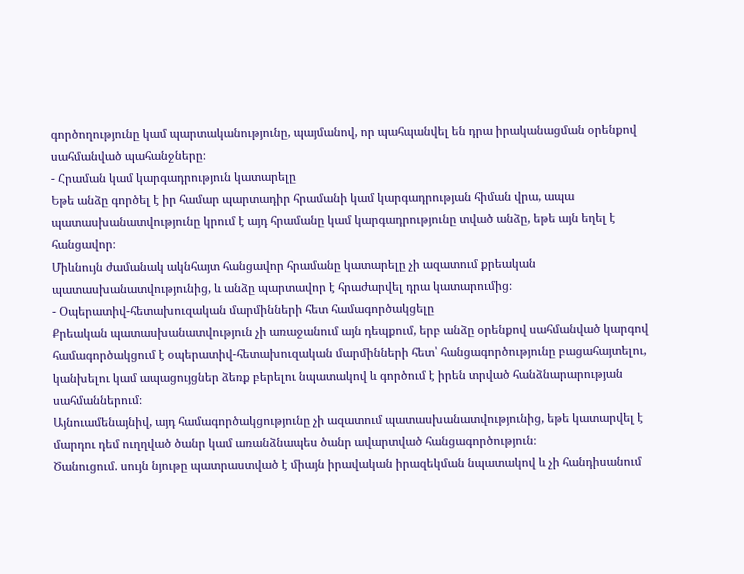գործողությունը կամ պարտականությունը, պայմանով, որ պահպանվել են դրա իրականացման օրենքով սահմանված պահանջները։
- Հրաման կամ կարգադրություն կատարելը
Եթե անձը գործել է իր համար պարտադիր հրամանի կամ կարգադրության հիման վրա, ապա պատասխանատվությունը կրում է այդ հրամանը կամ կարգադրությունը տված անձը, եթե այն եղել է հանցավոր։
Միևնույն ժամանակ ակնհայտ հանցավոր հրամանը կատարելը չի ազատում քրեական պատասխանատվությունից, և անձը պարտավոր է հրաժարվել դրա կատարումից։
- Օպերատիվ-հետախուզական մարմինների հետ համագործակցելը
Քրեական պատասխանատվություն չի առաջանում այն դեպքում, երբ անձը օրենքով սահմանված կարգով համագործակցում է օպերատիվ-հետախուզական մարմինների հետ՝ հանցագործությունը բացահայտելու, կանխելու կամ ապացույցներ ձեռք բերելու նպատակով և գործում է իրեն տրված հանձնարարության սահմաններում։
Այնուամենայնիվ, այդ համագործակցությունը չի ազատում պատասխանատվությունից, եթե կատարվել է մարդու դեմ ուղղված ծանր կամ առանձնապես ծանր ավարտված հանցագործություն։
Ծանուցում. սույն նյութը պատրաստված է միայն իրավական իրազեկման նպատակով և չի հանդիսանում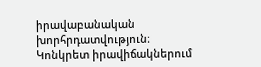իրավաբանական խորհրդատվություն։ Կոնկրետ իրավիճակներում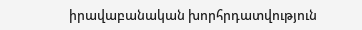իրավաբանական խորհրդատվություն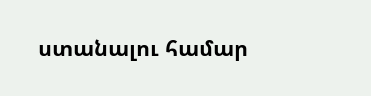ստանալու համար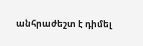անհրաժեշտ է դիմել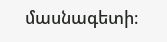մասնագետի։